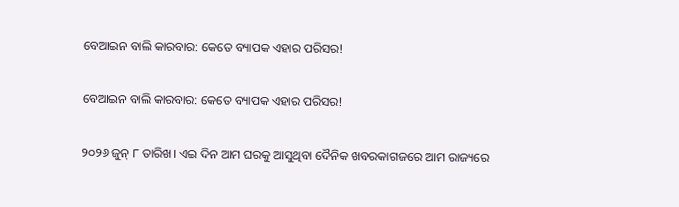ବେଆଇନ ବାଲି କାରବାର: କେତେ ବ୍ୟାପକ ଏହାର ପରିସର!

ବେଆଇନ ବାଲି କାରବାର: କେତେ ବ୍ୟାପକ ଏହାର ପରିସର!

୨୦୨୬ ଜୁନ୍ ୮ ତାରିଖ। ଏଇ ଦିନ ଆମ ଘରକୁ ଆସୁଥିବା ଦୈନିକ ଖବରକାଗଜରେ ଆମ ରାଜ୍ୟରେ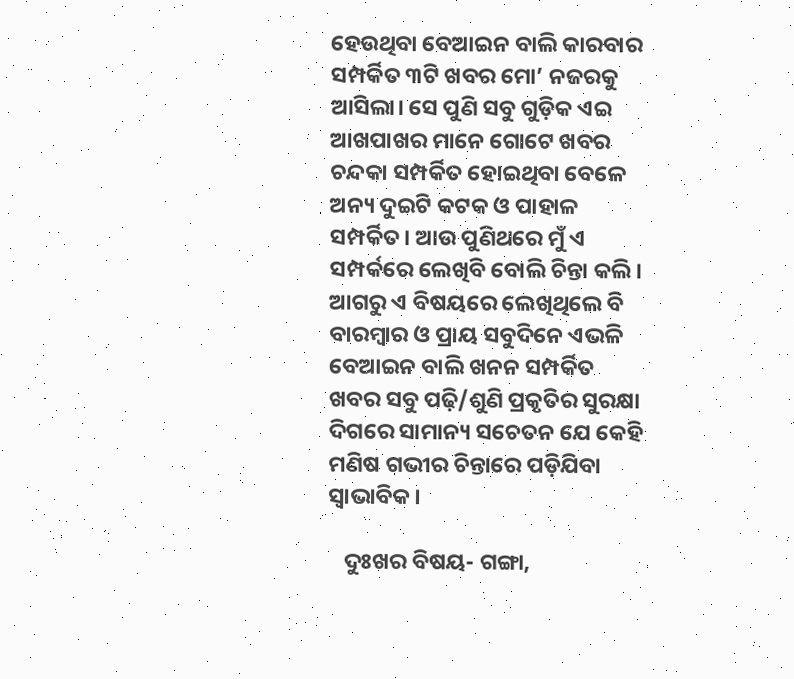ହେଉଥିବା ବେଆଇନ ବାଲି କାରବାର ସମ୍ପର୍କିତ ୩ଟି ଖବର ମୋ’ ନଜରକୁ ଆସିଲା। ସେ ପୁଣି ସବୁ ଗୁଡ଼ିକ ଏଇ ଆଖପାଖର ମାନେ ଗୋଟେ ଖବର ଚନ୍ଦକା ସମ୍ପର୍କିତ ହୋଇଥିବା ବେଳେ ଅନ୍ୟ ଦୁଇଟି କଟକ ଓ ପାହାଳ ସମ୍ପର୍କିତ। ଆଉ ପୁଣିଥରେ ମୁଁ ଏ ସମ୍ପର୍କରେ ଲେଖିବି ବୋଲି ଚିନ୍ତା କଲି। ଆଗରୁ ଏ ବିଷୟରେ ଲେଖିଥିଲେ ବି ବାରମ୍ବାର ଓ ପ୍ରାୟ ସବୁଦିନେ ଏଭଳି ବେଆଇନ ବାଲି ଖନନ ସମ୍ପର୍କିତ ଖବର ସବୁ ପଢ଼ି/ଶୁଣି ପ୍ରକୃତିର ସୁରକ୍ଷା ଦିଗରେ ସାମାନ୍ୟ ସଚେତନ ଯେ କେହି ମଣିଷ ଗଭୀର ଚିନ୍ତାରେ ପଡ଼ିଯିବା ସ୍ବାଭାବିକ।

   ଦୁଃଖର ବିଷୟ- ଗଙ୍ଗା,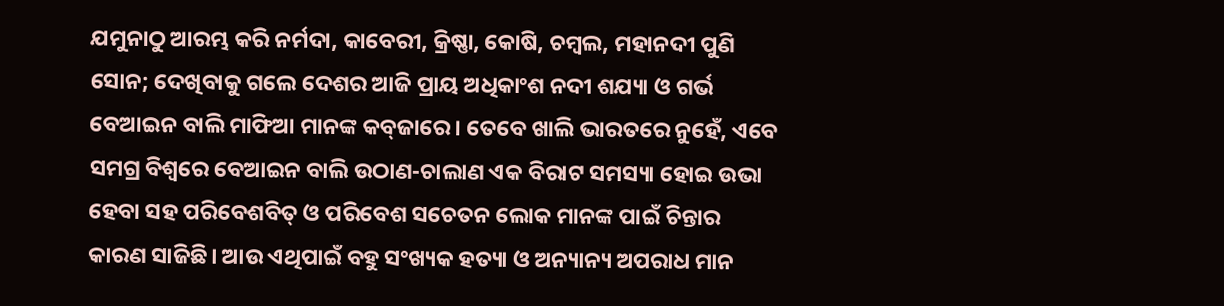ଯମୁନାଠୁ ଆରମ୍ଭ କରି ନର୍ମଦା, କାବେରୀ, କ୍ରିଷ୍ଣା, କୋଷି, ଚମ୍ବଲ, ମହାନଦୀ ପୁଣି ସୋନ; ଦେଖିବାକୁ ଗଲେ ଦେଶର ଆଜି ପ୍ରାୟ ଅଧିକାଂଶ ନଦୀ ଶଯ୍ୟା ଓ ଗର୍ଭ ବେଆଇନ ବାଲି ମାଫିଆ ମାନଙ୍କ କବ୍‌ଜାରେ। ତେବେ ଖାଲି ଭାରତରେ ନୁହେଁ, ଏବେ ସମଗ୍ର ବିଶ୍ବରେ ବେଆଇନ ବାଲି ଉଠାଣ-ଚାଲାଣ ଏକ ବିରାଟ ସମସ୍ୟା ହୋଇ ଉଭା ହେବା ସହ ପରିବେଶବିତ୍ ଓ ପରିବେଶ ସଚେତନ ଲୋକ ମାନଙ୍କ ପାଇଁ ଚିନ୍ତାର କାରଣ ସାଜିଛି। ଆଉ ଏଥିପାଇଁ ବହୁ ସଂଖ୍ୟକ ହତ୍ୟା ଓ ଅନ୍ୟାନ୍ୟ ଅପରାଧ ମାନ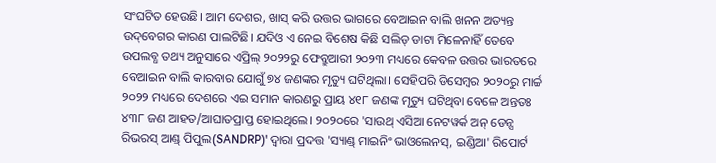ସଂଘଟିତ ହେଉଛି। ଆମ ଦେଶର, ଖାସ୍ କରି ଉତ୍ତର ଭାଗରେ ବେଆଇନ ବାଲି ଖନନ ଅତ୍ୟନ୍ତ ଉଦ୍‌ବେଗର କାରଣ ପାଲଟିଛି। ଯଦିଓ ଏ ନେଇ ବିଶେଷ କିଛି ସଲିଡ୍ ଡାଟା ମିଳେନାହିଁ ତେବେ ଉପଲବ୍ଧ ତଥ୍ୟ ଅନୁସାରେ ଏପ୍ରିଲ୍ ୨୦୨୨ରୁ ଫେବ୍ରୁଆରୀ ୨୦୨୩ ମଧ୍ୟରେ କେବଳ ଉତ୍ତର ଭାରତରେ ବେଆଇନ ବାଲି କାରବାର ଯୋଗୁଁ ୭୪ ଜଣଙ୍କର ମୃତ୍ୟୁ ଘଟିଥିଲା। ସେହିପରି ଡିସେମ୍ବର ୨୦୨୦ରୁ ମାର୍ଚ୍ଚ ୨୦୨୨ ମଧ୍ୟରେ ଦେଶରେ ଏଇ ସମାନ କାରଣରୁ ପ୍ରାୟ ୪୧୮ ଜଣଙ୍କ ମୃତ୍ୟୁ ଘଟିଥିବା ବେଳେ ଅନ୍ତତଃ ୪୩୮ ଜଣ ଆହତ/ଆଘାତପ୍ରାପ୍ତ ହୋଇଥିଲେ। ୨୦୨୦ରେ 'ସାଉଥ୍ ଏସିଆ ନେଟୱର୍କ ଅନ୍ ଡେନ୍ସ ରିଭରସ୍ ଆଣ୍ଡ୍ ପିପୁଲ(SANDRP)' ଦ୍ବାରା ପ୍ରଦତ୍ତ 'ସ୍ୟାଣ୍ଡ୍ ମାଇନିଂ ଭାଓଲେନସ୍, ଇଣ୍ଡିଆ' ରିପୋର୍ଟ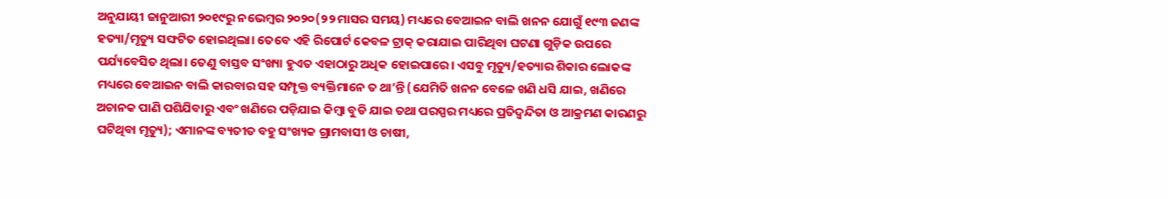ଅନୁଯାୟୀ ଜାନୁଆରୀ ୨୦୧୯ରୁ ନଭେମ୍ବର ୨୦୨୦(୨୨ ମାସର ସମୟ) ମଧ୍ୟରେ ବେଆଇନ ବାଲି ଖନନ ଯୋଗୁଁ ୧୯୩ ଜଣଙ୍କ ହତ୍ୟା/ମୃତ୍ୟୁ ସଙ୍ଘଟିତ ହୋଇଥିଲା। ତେବେ ଏହି ରିପୋର୍ଟ କେବଳ ଟ୍ରାକ୍ କରାଯାଇ ପାରିଥିବା ଘଟଣା ଗୁଡ଼ିକ ଉପରେ ପର୍ଯ୍ୟବେସିତ ଥିଲା। ତେଣୁ ବାସ୍ତବ ସଂଖ୍ୟା ହୁଏତ ଏହାଠାରୁ ଅଧିକ ହୋଇପାରେ। ଏସବୁ ମୃତ୍ୟୁ/ହତ୍ୟାର ଶିକାର ଲୋକଙ୍କ ମଧ୍ୟରେ ବେଆଇନ ବାଲି କାରବାର ସହ ସମ୍ପୃକ୍ତ ବ୍ୟକ୍ତିମାନେ ତ ଥା’ନ୍ତି (ଯେମିତି ଖନନ ବେଳେ ଖଣି ଧସି ଯାଇ, ଖଣିରେ ଅଚାନକ ପାଣି ପଶିଯିବାରୁ ଏବଂ ଖଣିରେ ପଡ଼ିଯାଇ କିମ୍ବା ବୁଡି ଯାଇ ତଥା ପରସ୍ପର ମଧ୍ୟରେ ପ୍ରତିଦ୍ବନ୍ଦିତା ଓ ଆକ୍ରମଣ କାରଣରୁ ଘଟିଥିବା ମୃତ୍ୟୁ); ଏମାନଙ୍କ ବ୍ୟତୀତ ବହୁ ସଂଖ୍ୟକ ଗ୍ରାମବାସୀ ଓ ଚାଷୀ,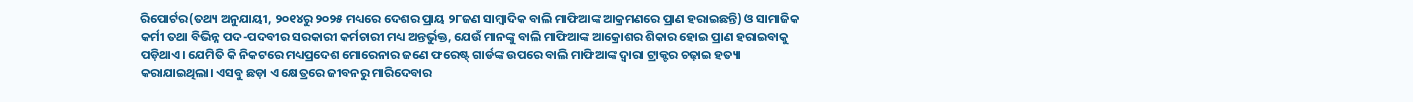ରିପୋର୍ଟର(ତଥ୍ୟ ଅନୁଯାୟୀ, ୨୦୧୪ରୁ ୨୦୨୫ ମଧ୍ୟରେ ଦେଶର ପ୍ରାୟ ୨୮ଜଣ ସାମ୍ବାଦିକ ବାଲି ମାଫିଆଙ୍କ ଆକ୍ରମଣରେ ପ୍ରାଣ ହରାଇଛନ୍ତି) ଓ ସାମାଜିକ କର୍ମୀ ତଥା ବିଭିନ୍ନ ପଦ-ପଦବୀର ସରକାରୀ କର୍ମଚାରୀ ମଧ୍ୟ ଅନ୍ତର୍ଭୁକ୍ତ, ଯେଉଁ ମାନଙ୍କୁ ବାଲି ମାଫିଆଙ୍କ ଆକ୍ରୋଶର ଶିକାର ହୋଇ ପ୍ରାଣ ହରାଇବାକୁ ପଡ଼ିଥାଏ। ଯେମିତି କି ନିକଟରେ ମଧ୍ୟପ୍ରଦେଶ ମୋରେନାର ଜଣେ ଫରେଷ୍ଟ୍ ଗାର୍ଡଙ୍କ ଉପରେ ବାଲି ମାଫିଆଙ୍କ ଦ୍ବାରା ଟ୍ରାକ୍ଟର ଚଢ଼ାଇ ହତ୍ୟା କରାଯାଇଥିଲା। ଏସବୁ ଛଡ଼ା ଏ କ୍ଷେତ୍ରରେ ଜୀବନରୁ ମାରିଦେବାର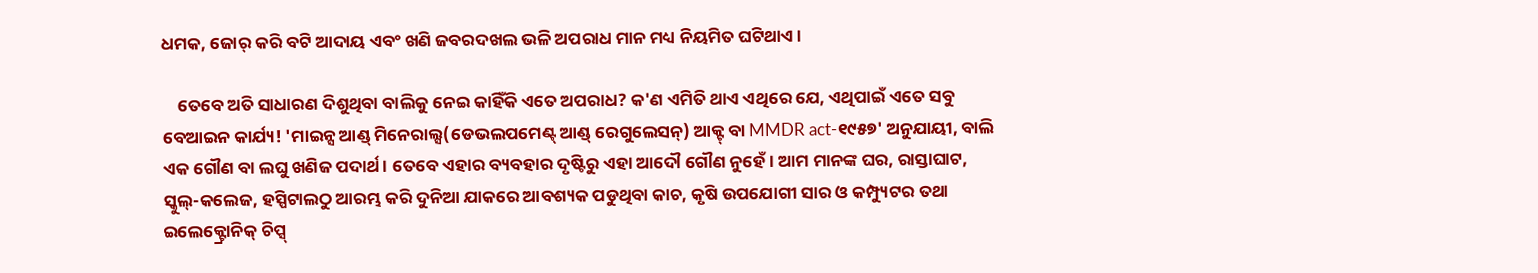ଧମକ, ଜୋର୍ କରି ବଟି ଆଦାୟ ଏବଂ ଖଣି ଜବରଦଖଲ ଭଳି ଅପରାଧ ମାନ ମଧ୍ୟ ନିୟମିତ ଘଟିଥାଏ।

    ତେବେ ଅତି ସାଧାରଣ ଦିଶୁଥିବା ବାଲିକୁ ନେଇ କାହିଁକି ଏତେ ଅପରାଧ? କ'ଣ ଏମିତି ଥାଏ ଏଥିରେ ଯେ, ଏଥିପାଇଁ ଏତେ ସବୁ ବେଆଇନ କାର୍ଯ୍ୟ! 'ମାଇନ୍ସ ଆଣ୍ଡ୍ ମିନେରାଲ୍ସ(ଡେଭଲପମେଣ୍ଟ୍ ଆଣ୍ଡ୍ ରେଗୁଲେସନ୍) ଆକ୍ଟ୍ ବା MMDR act-୧୯୫୭' ଅନୁଯାୟୀ, ବାଲି ଏକ ଗୌଣ ବା ଲଘୁ ଖଣିଜ ପଦାର୍ଥ। ତେବେ ଏହାର ବ୍ୟବହାର ଦୃଷ୍ଟିରୁ ଏହା ଆଦୌ ଗୌଣ ନୁହେଁ। ଆମ ମାନଙ୍କ ଘର, ରାସ୍ତାଘାଟ, ସ୍କୁଲ୍-କଲେଜ, ହସ୍ପିଟାଲଠୁ ଆରମ୍ଭ କରି ଦୁନିଆ ଯାକରେ ଆବଶ୍ୟକ ପଡୁଥିବା କାଚ, କୃଷି ଉପଯୋଗୀ ସାର ଓ କମ୍ପ୍ୟୁଟର ତଥା ଇଲେକ୍ଟ୍ରୋନିକ୍ ଚିପ୍ସ୍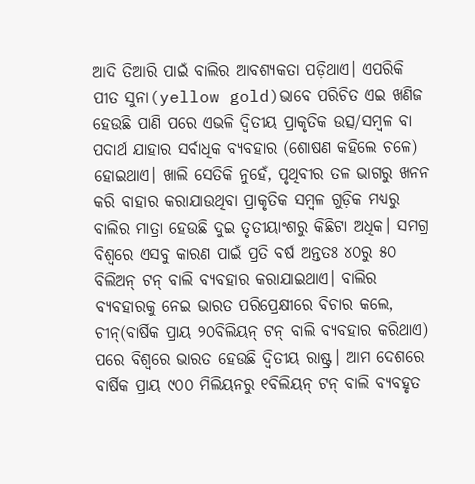ଆଦି ତିଆରି ପାଇଁ ବାଲିର ଆବଶ୍ୟକତା ପଡ଼ିଥାଏ। ଏପରିକି ପୀତ ସୁନା(yellow gold)ଭାବେ ପରିଚିତ ଏଇ ଖଣିଜ ହେଉଛି ପାଣି ପରେ ଏଭଳି ଦ୍ବିତୀୟ ପ୍ରାକୃତିକ ଉତ୍ସ/ସମ୍ବଳ ବା ପଦାର୍ଥ ଯାହାର ସର୍ବାଧିକ ବ୍ୟବହାର (ଶୋଷଣ କହିଲେ ଚଳେ) ହୋଇଥାଏ। ଖାଲି ସେତିକି ନୁହେଁ, ପୃଥିବୀର ତଳ ଭାଗରୁ ଖନନ କରି ବାହାର କରାଯାଉଥିବା ପ୍ରାକୃତିକ ସମ୍ବଳ ଗୁଡ଼ିକ ମଧ୍ୟରୁ ବାଲିର ମାତ୍ରା ହେଉଛି ଦୁଇ ତୃତୀୟାଂଶରୁ କିଛିଟା ଅଧିକ। ସମଗ୍ର ବିଶ୍ବରେ ଏସବୁ କାରଣ ପାଇଁ ପ୍ରତି ବର୍ଷ ଅନ୍ତତଃ ୪୦ରୁ ୫୦ ବିଲିଅନ୍ ଟନ୍ ବାଲି ବ୍ୟବହାର କରାଯାଇଥାଏ। ବାଲିର ବ୍ୟବହାରକୁ ନେଇ ଭାରତ ପରିପ୍ରେକ୍ଷୀରେ ବିଚାର କଲେ, ଚୀନ୍(ବାର୍ଷିକ ପ୍ରାୟ ୨୦ବିଲିୟନ୍ ଟନ୍ ବାଲି ବ୍ୟବହାର କରିଥାଏ) ପରେ ବିଶ୍ବରେ ଭାରତ ହେଉଛି ଦ୍ବିତୀୟ ରାଷ୍ଟ୍ର। ଆମ ଦେଶରେ ବାର୍ଷିକ ପ୍ରାୟ ୯୦୦ ମିଲିୟନରୁ ୧ବିଲିୟନ୍ ଟନ୍ ବାଲି ବ୍ୟବହୃତ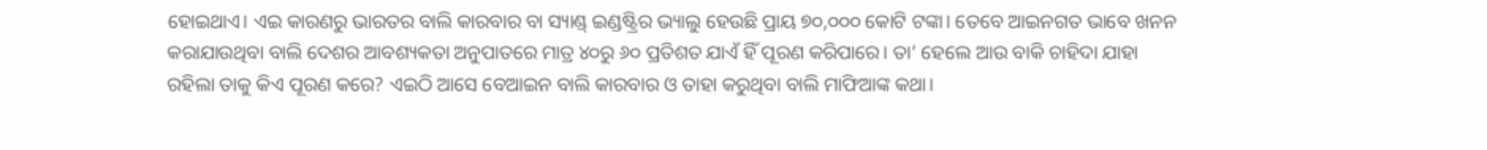ହୋଇଥାଏ। ଏଇ କାରଣରୁ ଭାରତର ବାଲି କାରବାର ବା ସ୍ୟାଣ୍ଡ୍ ଇଣ୍ଡଷ୍ଟ୍ରିର ଭ୍ୟାଲୁ ହେଉଛି ପ୍ରାୟ ୭୦,୦୦୦ କୋଟି ଟଙ୍କା। ତେବେ ଆଇନଗତ ଭାବେ ଖନନ କରାଯାଉଥିବା ବାଲି ଦେଶର ଆବଶ୍ୟକତା ଅନୁପାତରେ ମାତ୍ର ୪୦ରୁ ୬୦ ପ୍ରତିଶତ ଯାଏଁ ହିଁ ପୂରଣ କରିପାରେ। ତା’ ହେଲେ ଆଉ ବାକି ଚାହିଦା ଯାହା ରହିଲା ତାକୁ କିଏ ପୂରଣ କରେ? ଏଇଠି ଆସେ ବେଆଇନ ବାଲି କାରବାର ଓ ତାହା କରୁଥିବା ବାଲି ମାଫିଆଙ୍କ କଥା।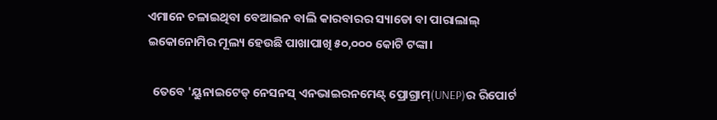ଏମାନେ ଚଳାଇଥିବା ବେଆଇନ ବାଲି କାରବାରର ସ୍ୟାଡୋ ବା ପାରାଲାଲ୍ ଇକୋନୋମିର ମୂଲ୍ୟ ହେଉଛି ପାଖାପାଖି ୫୦,୦୦୦ କୋଟି ଟଙ୍କା।

  ତେବେ 'ୟୁନାଇଟେଡ୍ ନେସନସ୍ ଏନଭାଇରନମେଣ୍ଟ୍ ପ୍ରୋଗ୍ରାମ୍(UNEP)ର ରିପୋର୍ଟ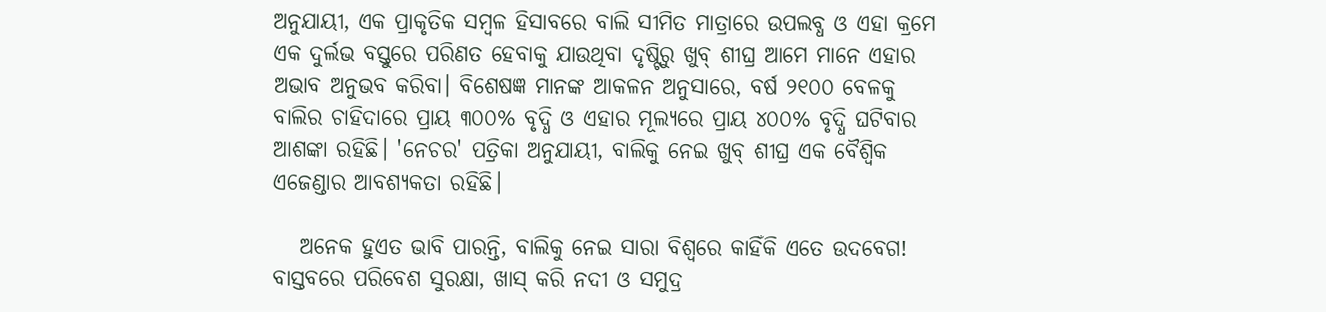ଅନୁଯାୟୀ, ଏକ ପ୍ରାକୃତିକ ସମ୍ବଳ ହିସାବରେ ବାଲି ସୀମିତ ମାତ୍ରାରେ ଉପଲବ୍ଧ ଓ ଏହା କ୍ରମେ ଏକ ଦୁର୍ଲଭ ବସ୍ତୁରେ ପରିଣତ ହେବାକୁ ଯାଉଥିବା ଦୃଷ୍ଟିରୁ ଖୁବ୍ ଶୀଘ୍ର ଆମେ ମାନେ ଏହାର ଅଭାବ ଅନୁଭବ କରିବା। ବିଶେଷଜ୍ଞ ମାନଙ୍କ ଆକଳନ ଅନୁସାରେ, ବର୍ଷ ୨୧୦୦ ବେଳକୁ ବାଲିର ଚାହିଦାରେ ପ୍ରାୟ ୩୦୦% ବୃଦ୍ଧି ଓ ଏହାର ମୂଲ୍ୟରେ ପ୍ରାୟ ୪୦୦% ବୃଦ୍ଧି ଘଟିବାର ଆଶଙ୍କା ରହିଛି। 'ନେଚର' ପତ୍ରିକା ଅନୁଯାୟୀ, ବାଲିକୁ ନେଇ ଖୁବ୍ ଶୀଘ୍ର ଏକ ବୈଶ୍ବିକ ଏଜେଣ୍ଡାର ଆବଶ୍ୟକତା ରହିଛି।

   ଅନେକ ହୁଏତ ଭାବି ପାରନ୍ତି, ବାଲିକୁ ନେଇ ସାରା ବିଶ୍ୱରେ କାହିଁକି ଏତେ ଉଦବେଗ! ବାସ୍ତବରେ ପରିବେଶ ସୁରକ୍ଷା, ଖାସ୍ କରି ନଦୀ ଓ ସମୁଦ୍ର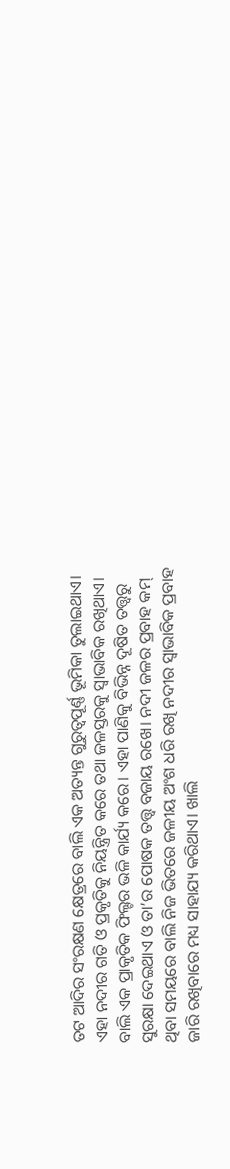ତଟ ଆଦିର ସଂରକ୍ଷଣ କ୍ଷେତ୍ରରେ ବାଲି ଏକ ଅତ୍ୟନ୍ତ ଗୁରୁତ୍ବପୂର୍ଣ୍ଣ ଭୂମିକା ତୁଲାଇଥାଏ। ଏହା ନଦୀର ଗତି ଓ ପ୍ରକୃତିକୁ ନିୟନ୍ତ୍ରିତ କରେ ତଥା ଜଳସ୍ତରକୁ ସ୍ବାଭାବିକ ରଖିଥାଏ। ବାଲି ଏକ ପ୍ରାକୃତିକ ଫିଲ୍ଟର ଭଳି କାର୍ଯ୍ୟ କରେ। ଏହା ପାଣିକୁ ବିଭିନ୍ନ ଦୂଷିତ ତତ୍ତ୍ଵରୁ ସୁରକ୍ଷା ଦେଇଥାଏ ଓ ତା’ର ପୋଷକ ତତ୍ତ୍ଵ ବଜାୟ ରଖେ। ନଦୀ ଜଳର ପ୍ରବାହ କମ୍ ଥିବା ସମୟରେ ବାଲି ନିଜ ଭିତରେ ଜଳୀୟ ଅଂଶ ଧରି ରଖି ନଦୀର ସ୍ବାଭାବିକ ପ୍ରବାହ ଜାରି ରଖିବାରେ ମଧ୍ୟ ସାହାଯ୍ୟ କରିଥାଏ। ଖାଲି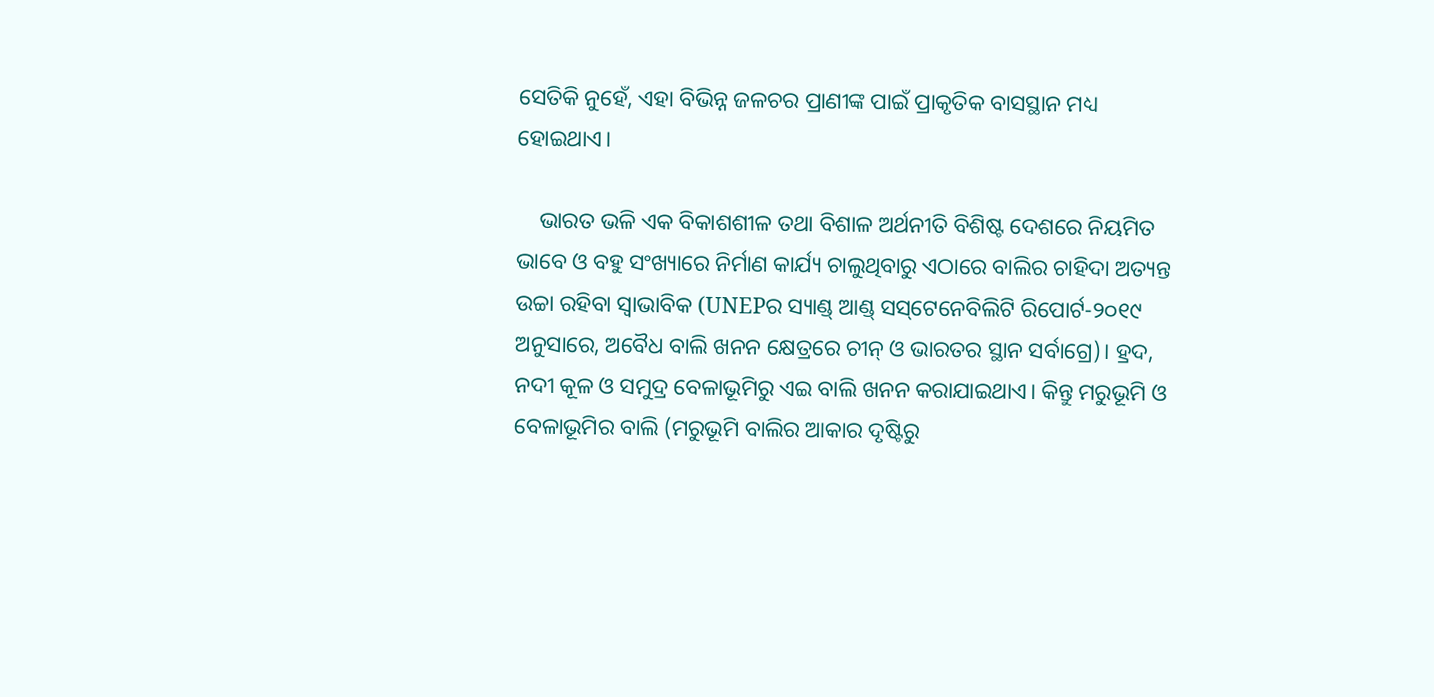ସେତିକି ନୁହେଁ, ଏହା ବିଭିନ୍ନ ଜଳଚର ପ୍ରାଣୀଙ୍କ ପାଇଁ ପ୍ରାକୃତିକ ବାସସ୍ଥାନ ମଧ୍ୟ ହୋଇଥାଏ।

    ଭାରତ ଭଳି ଏକ ବିକାଶଶୀଳ ତଥା ବିଶାଳ ଅର୍ଥନୀତି ବିଶିଷ୍ଟ ଦେଶରେ ନିୟମିତ ଭାବେ ଓ ବହୁ ସଂଖ୍ୟାରେ ନିର୍ମାଣ କାର୍ଯ୍ୟ ଚାଲୁଥିବାରୁ ଏଠାରେ ବାଲିର ଚାହିଦା ଅତ୍ୟନ୍ତ ଉଚ୍ଚା ରହିବା ସ୍ବାଭାବିକ (UNEPର ସ୍ୟାଣ୍ଡ୍ ଆଣ୍ଡ୍ ସସ୍‌ଟେନେବିଲିଟି ରିପୋର୍ଟ-୨୦୧୯ ଅନୁସାରେ, ଅବୈଧ ବାଲି ଖନନ କ୍ଷେତ୍ରରେ ଚୀନ୍ ଓ ଭାରତର ସ୍ଥାନ ସର୍ବାଗ୍ରେ)। ହ୍ରଦ, ନଦୀ କୂଳ ଓ ସମୁଦ୍ର ବେଳାଭୂମିରୁ ଏଇ ବାଲି ଖନନ କରାଯାଇଥାଏ। କିନ୍ତୁ ମରୁଭୂମି ଓ ବେଳାଭୂମିର ବାଲି (ମରୁଭୂମି ବାଲିର ଆକାର ଦୃଷ୍ଟିରୁ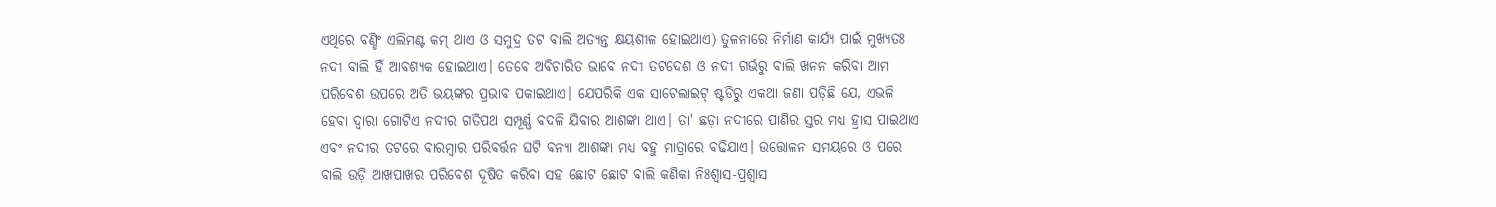ଏଥିରେ ବଣ୍ଡିଂ ଏଲିମଣ୍ଟ କମ୍ ଥାଏ ଓ ସମୁଦ୍ର ତଟ ବାଲି ଅତ୍ୟନ୍ତ କ୍ଷୟଶୀଳ ହୋଇଥାଏ) ତୁଳନାରେ ନିର୍ମାଣ କାର୍ଯ୍ୟ ପାଇଁ ମୁଖ୍ୟତଃ ନଦୀ ବାଲି ହିଁ ଆବଶ୍ୟକ ହୋଇଥାଏ। ତେବେ ଅବିଚାରିତ ଭାବେ ନଦୀ ତଟଦେଶ ଓ ନଦୀ ଗର୍ଭରୁ ବାଲି ଖନନ କରିବା ଆମ ପରିବେଶ ଉପରେ ଅତି ଭୟଙ୍କର ପ୍ରଭାବ ପକାଇଥାଏ। ଯେପରିକି ଏକ ସାଟେଲାଇଟ୍ ଷ୍ଟଡିରୁ ଏକଥା ଜଣା ପଡ଼ିଛି ଯେ, ଏଭଳି ହେବା ଦ୍ୱାରା ଗୋଟିଏ ନଦୀର ଗତିପଥ ସମ୍ପୂର୍ଣ୍ଣ ବଦଳି ଯିବାର ଆଶଙ୍କା ଥାଏ। ତା' ଛଡ଼ା ନଦୀରେ ପାଣିର ସ୍ତର ମଧ୍ୟ ହ୍ରାସ ପାଇଥାଏ ଏବଂ ନଦୀର ତଟରେ ବାରମ୍ବାର ପରିବର୍ତ୍ତନ ଘଟି ବନ୍ୟା ଆଶଙ୍କା ମଧ୍ୟ ବହୁ ମାତ୍ରାରେ ବଢିଯାଏ। ଉତ୍ତୋଳନ ସମୟରେ ଓ ପରେ ବାଲି ଉଡ଼ି ଆଖପାଖର ପରିବେଶ ଦୂଷିତ କରିବା ସହ ଛୋଟ ଛୋଟ ବାଲି କଣିକା ନିଃଶ୍ବାସ-ପ୍ରଶ୍ବାସ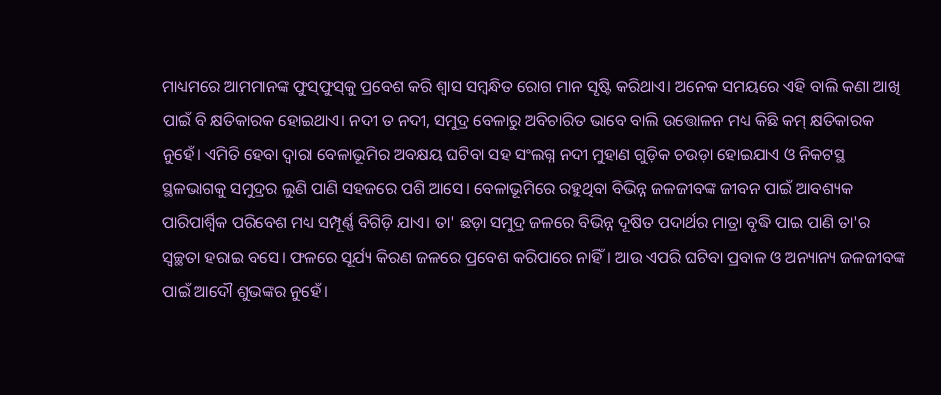ମାଧ୍ୟମରେ ଆମମାନଙ୍କ ଫୁସ୍‌ଫୁସ୍‌କୁ ପ୍ରବେଶ କରି ଶ୍ବାସ ସମ୍ବନ୍ଧିତ ରୋଗ ମାନ ସୃଷ୍ଟି କରିଥାଏ। ଅନେକ ସମୟରେ ଏହି ବାଲି କଣା ଆଖି ପାଇଁ ବି କ୍ଷତିକାରକ ହୋଇଥାଏ। ନଦୀ ତ ନଦୀ, ସମୁଦ୍ର ବେଳାରୁ ଅବିଚାରିତ ଭାବେ ବାଲି ଉତ୍ତୋଳନ ମଧ୍ୟ କିଛି କମ୍ କ୍ଷତିକାରକ ନୁହେଁ। ଏମିତି ହେବା ଦ୍ୱାରା ବେଳାଭୂମିର ଅବକ୍ଷୟ ଘଟିବା ସହ ସଂଲଗ୍ନ ନଦୀ ମୁହାଣ ଗୁଡ଼ିକ ଚଉଡ଼ା ହୋଇଯାଏ ଓ ନିକଟସ୍ଥ ସ୍ଥଳଭାଗକୁ ସମୁଦ୍ରର ଲୁଣି ପାଣି ସହଜରେ ପଶି ଆସେ। ବେଳାଭୂମିରେ ରହୁଥିବା ବିଭିନ୍ନ ଜଳଜୀବଙ୍କ ଜୀବନ ପାଇଁ ଆବଶ୍ୟକ ପାରିପାର୍ଶ୍ବିକ ପରିବେଶ ମଧ୍ୟ ସମ୍ପୂର୍ଣ୍ଣ ବିଗିଡ଼ି ଯାଏ। ତା' ଛଡ଼ା ସମୁଦ୍ର ଜଳରେ ବିଭିନ୍ନ ଦୂଷିତ ପଦାର୍ଥର ମାତ୍ରା ବୃଦ୍ଧି ପାଇ ପାଣି ତା'ର ସ୍ବଚ୍ଛତା ହରାଇ ବସେ। ଫଳରେ ସୂର୍ଯ୍ୟ କିରଣ ଜଳରେ ପ୍ରବେଶ କରିପାରେ ନାହିଁ। ଆଉ ଏପରି ଘଟିବା ପ୍ରବାଳ ଓ ଅନ୍ୟାନ୍ୟ ଜଳଜୀବଙ୍କ ପାଇଁ ଆଦୌ ଶୁଭଙ୍କର ନୁହେଁ।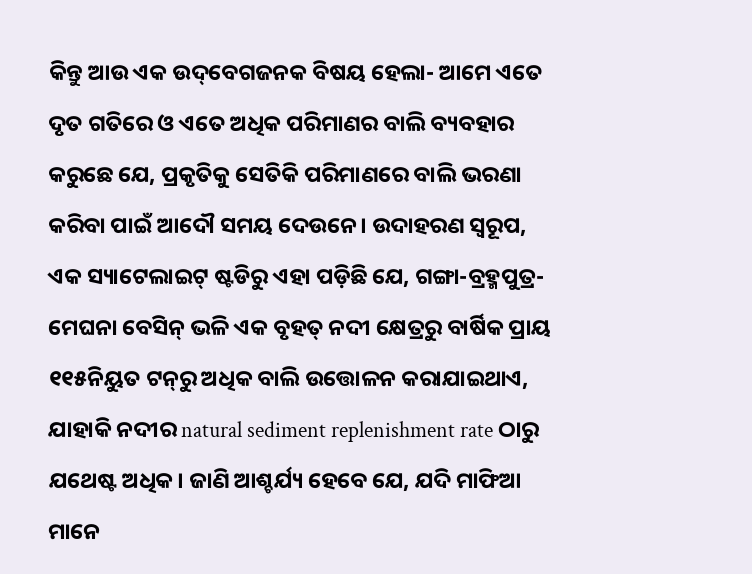କିନ୍ତୁ ଆଉ ଏକ ଉଦ୍‌ବେଗଜନକ ବିଷୟ ହେଲା- ଆମେ ଏତେ ଦୃତ ଗତିରେ ଓ ଏତେ ଅଧିକ ପରିମାଣର ବାଲି ବ୍ୟବହାର କରୁଛେ ଯେ, ପ୍ରକୃତିକୁ ସେତିକି ପରିମାଣରେ ବାଲି ଭରଣା କରିବା ପାଇଁ ଆଦୌ ସମୟ ଦେଉନେ। ଉଦାହରଣ ସ୍ବରୂପ, ଏକ ସ୍ୟାଟେଲାଇଟ୍ ଷ୍ଟଡିରୁ ଏହା ପଡ଼ିଛି ଯେ, ଗଙ୍ଗା-ବ୍ରହ୍ମପୁତ୍ର-ମେଘନା ବେସିନ୍ ଭଳି ଏକ ବୃହତ୍ ନଦୀ କ୍ଷେତ୍ରରୁ ବାର୍ଷିକ ପ୍ରାୟ ୧୧୫ନିୟୁତ ଟନ୍‌ରୁ ଅଧିକ ବାଲି ଉତ୍ତୋଳନ କରାଯାଇଥାଏ, ଯାହାକି ନଦୀର natural sediment replenishment rate ଠାରୁ ଯଥେଷ୍ଟ ଅଧିକ। ଜାଣି ଆଶ୍ଚର୍ଯ୍ୟ ହେବେ ଯେ, ଯଦି ମାଫିଆ ମାନେ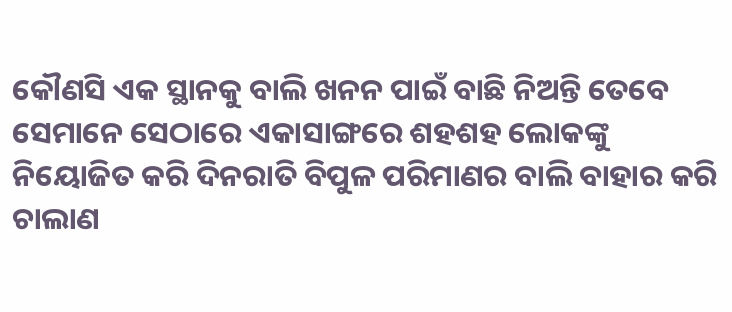କୌଣସି ଏକ ସ୍ଥାନକୁ ବାଲି ଖନନ ପାଇଁ ବାଛି ନିଅନ୍ତି ତେବେ ସେମାନେ ସେଠାରେ ଏକାସାଙ୍ଗରେ ଶହଶହ ଲୋକଙ୍କୁ ନିୟୋଜିତ କରି ଦିନରାତି ବିପୁଳ ପରିମାଣର ବାଲି ବାହାର କରି ଚାଲାଣ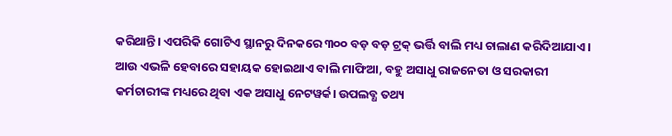କରିଥାନ୍ତି। ଏପରିକି ଗୋଟିଏ ସ୍ଥାନରୁ ଦିନକରେ ୩୦୦ ବଡ଼ ବଡ଼ ଟ୍ରକ୍ ଭର୍ତ୍ତି ବାଲି ମଧ୍ୟ ଚାଲାଣ କରିଦିଆଯାଏ। ଆଉ ଏଭଳି ହେବାରେ ସହାୟକ ହୋଇଥାଏ ବାଲି ମାଫିଆ, ବହୁ ଅସାଧୁ ରାଜନେତା ଓ ସରକାରୀ କର୍ମଚାରୀଙ୍କ ମଧ୍ୟରେ ଥିବା ଏକ ଅସାଧୁ ନେଟୱର୍କ। ଉପଲବ୍ଧ ତଥ୍ୟ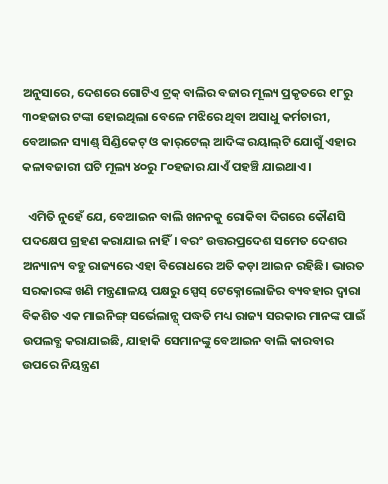ଅନୁସାରେ, ଦେଶରେ ଗୋଟିଏ ଟ୍ରକ୍ ବାଲିର ବଜାର ମୂଲ୍ୟ ପ୍ରକୃତରେ ୧୮ରୁ ୩୦ହଜାର ଟଙ୍କା ହୋଇଥିଲା ବେଳେ ମଝିରେ ଥିବା ଅସାଧୁ କର୍ମଚାରୀ, ବେଆଇନ ସ୍ୟାଣ୍ଡ୍ ସିଣ୍ଡିକେଟ୍ ଓ କାର୍‌ଟେଲ୍ ଆଦିଙ୍କ ରୟାଲ୍‌ଟି ଯୋଗୁଁ ଏହାର କଳାବଜାରୀ ଘଟି ମୂଲ୍ୟ ୪୦ରୁ ୮୦ହଜାର ଯାଏଁ ପହଞ୍ଚି ଯାଇଥାଏ।

  ଏମିତି ନୁହେଁ ଯେ, ବେଆଇନ ବାଲି ଖନନକୁ ରୋକିବା ଦିଗରେ କୌଣସି ପଦକ୍ଷେପ ଗ୍ରହଣ କରାଯାଇ ନାହିଁ। ବରଂ ଉତ୍ତରପ୍ରଦେଶ ସମେତ ଦେଶର ଅନ୍ୟାନ୍ୟ ବହୁ ରାଜ୍ୟରେ ଏହା ବିରୋଧରେ ଅତି କଡ଼ା ଆଇନ ରହିଛି। ଭାରତ ସରକାରଙ୍କ ଖଣି ମନ୍ତ୍ରଣାଳୟ ପକ୍ଷରୁ ସ୍ପେସ୍ ଟେକ୍ନୋଲୋଜିର ବ୍ୟବହାର ଦ୍ବାରା ବିକଶିତ ଏକ ମାଇନିଙ୍ଗ୍ ସର୍ଭେଲାନ୍ସ୍ ପଦ୍ଧତି ମଧ୍ୟ ରାଜ୍ୟ ସରକାର ମାନଙ୍କ ପାଇଁ ଉପଲବ୍ଧ କରାଯାଇଛି, ଯାହାକି ସେମାନଙ୍କୁ ବେଆଇନ ବାଲି କାରବାର ଉପରେ ନିୟନ୍ତ୍ରଣ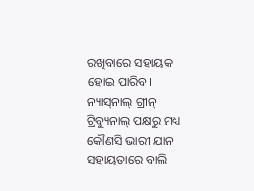ରଖିବାରେ ସହାୟକ ହୋଇ ପାରିବ। ନ୍ୟାସ୍‌ନାଲ୍ ଗ୍ରୀନ୍ ଟ୍ରିବ୍ୟୁନାଲ୍ ପକ୍ଷରୁ ମଧ୍ୟ କୌଣସି ଭାରୀ ଯାନ ସହାୟତାରେ ବାଲି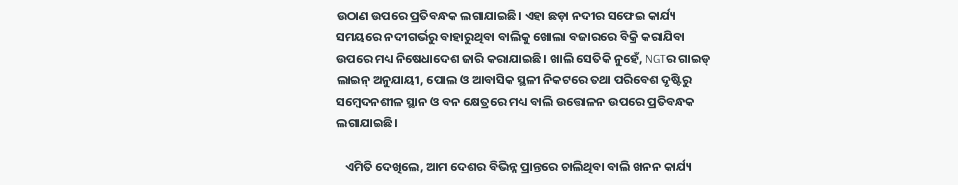ଉଠାଣ ଉପରେ ପ୍ରତିବନ୍ଧକ ଲଗାଯାଇଛି। ଏହା ଛଡ଼ା ନଦୀର ସଫେଇ କାର୍ଯ୍ୟ ସମୟରେ ନଦୀଗର୍ଭରୁ ବାହାରୁଥିବା ବାଲିକୁ ଖୋଲା ବଜାରରେ ବିକ୍ରି କରାଯିବା ଉପରେ ମଧ୍ୟ ନିଷେଧାଦେଶ ଜାରି କରାଯାଇଛି। ଖାଲି ସେତିକି ନୁହେଁ, NGTର ଗାଇଡ୍ ଲାଇନ୍ ଅନୁଯାୟୀ, ପୋଲ ଓ ଆବାସିକ ସ୍ଥଳୀ ନିକଟରେ ତଥା ପରିବେଶ ଦୃଷ୍ଟିରୁ ସମ୍ବେଦନଶୀଳ ସ୍ଥାନ ଓ ବନ କ୍ଷେତ୍ରରେ ମଧ୍ୟ ବାଲି ଉତ୍ତୋଳନ ଉପରେ ପ୍ରତିବନ୍ଧକ ଲଗାଯାଇଛି।

   ଏମିତି ଦେଖିଲେ, ଆମ ଦେଶର ବିଭିନ୍ନ ପ୍ରାନ୍ତରେ ଚାଲିଥିବା ବାଲି ଖନନ କାର୍ଯ୍ୟ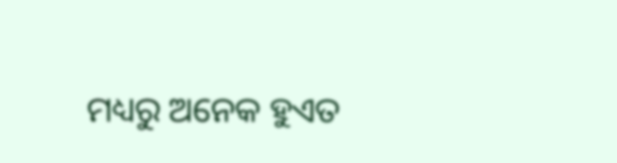ମଧ୍ୟରୁ ଅନେକ ହୁଏତ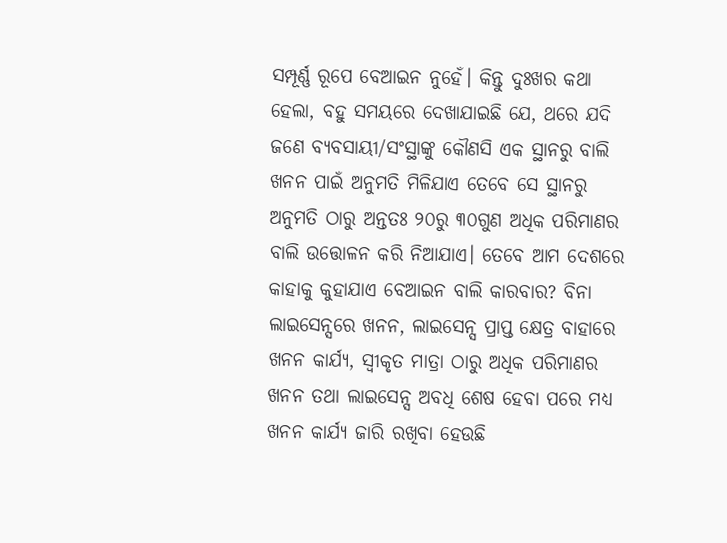ସମ୍ପୂର୍ଣ୍ଣ ରୂପେ ବେଆଇନ ନୁହେଁ। କିନ୍ତୁ ଦୁଃଖର କଥା ହେଲା, ବହୁ ସମୟରେ ଦେଖାଯାଇଛି ଯେ, ଥରେ ଯଦି ଜଣେ ବ୍ୟବସାୟୀ/ସଂସ୍ଥାଙ୍କୁ କୌଣସି ଏକ ସ୍ଥାନରୁ ବାଲି ଖନନ ପାଇଁ ଅନୁମତି ମିଳିଯାଏ ତେବେ ସେ ସ୍ଥାନରୁ ଅନୁମତି ଠାରୁ ଅନ୍ତତଃ ୨୦ରୁ ୩୦ଗୁଣ ଅଧିକ ପରିମାଣର ବାଲି ଉତ୍ତୋଳନ କରି ନିଆଯାଏ। ତେବେ ଆମ ଦେଶରେ କାହାକୁ କୁହାଯାଏ ବେଆଇନ ବାଲି କାରବାର? ବିନା ଲାଇସେନ୍ସରେ ଖନନ, ଲାଇସେନ୍ସ ପ୍ରାପ୍ତ କ୍ଷେତ୍ର ବାହାରେ ଖନନ କାର୍ଯ୍ୟ, ସ୍ବୀକୃତ ମାତ୍ରା ଠାରୁ ଅଧିକ ପରିମାଣର ଖନନ ତଥା ଲାଇସେନ୍ସ ଅବଧି ଶେଷ ହେବା ପରେ ମଧ୍ୟ ଖନନ କାର୍ଯ୍ୟ ଜାରି ରଖିବା ହେଉଛି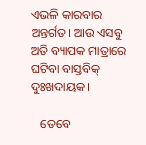ଏଭଳି କାରବାର ଅନ୍ତର୍ଗତ। ଆଉ ଏସବୁ ଅତି ବ୍ୟାପକ ମାତ୍ରାରେ ଘଟିବା ବାସ୍ତବିକ୍ ଦୁଃଖଦାୟକ।

   ତେବେ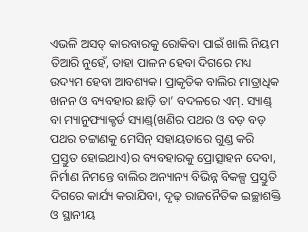ଏଭଳି ଅସତ୍ କାରବାରକୁ ରୋକିବା ପାଇଁ ଖାଲି ନିୟମ ତିଆରି ନୁହେଁ, ତାହା ପାଳନ ହେବା ଦିଗରେ ମଧ୍ୟ ଉଦ୍ୟମ ହେବା ଆବଶ୍ୟକ। ପ୍ରାକୃତିକ ବାଲିର ମାତ୍ରାଧିକ ଖନନ ଓ ବ୍ୟବହାର ଛାଡ଼ି ତା’ ବଦଳରେ ଏମ୍. ସ୍ୟାଣ୍ଡ୍ ବା ମ୍ୟାନୁଫ୍ୟାକ୍ଚର୍ଡ ସ୍ୟାଣ୍ଡ୍(ଖଣିର ପଥର ଓ ବଡ଼ ବଡ଼ ପଥର ଚଟ୍ଟାଣକୁ ମେସିନ୍ ସହାୟତାରେ ଗୁଣ୍ଡ କରି ପ୍ରସ୍ତୁତ ହୋଇଥାଏ)ର ବ୍ୟବହାରକୁ ପ୍ରୋତ୍ସାହନ ଦେବା, ନିର୍ମାଣ ନିମନ୍ତେ ବାଲିର ଅନ୍ୟାନ୍ୟ ବିଭିନ୍ନ ବିକଳ୍ପ ପ୍ରସ୍ତୁତି ଦିଗରେ କାର୍ଯ୍ୟ କରାଯିବା, ଦୃଢ଼ ରାଜନୈତିକ ଇଚ୍ଛାଶକ୍ତି ଓ ସ୍ଥାନୀୟ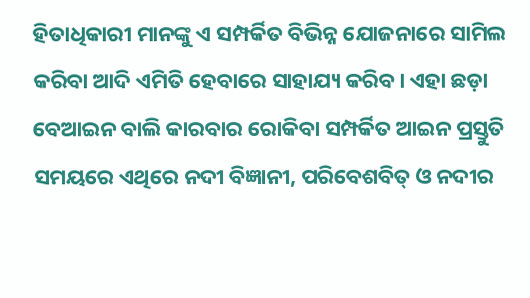ହିତାଧିକାରୀ ମାନଙ୍କୁ ଏ ସମ୍ପର୍କିତ ବିଭିନ୍ନ ଯୋଜନାରେ ସାମିଲ କରିବା ଆଦି ଏମିତି ହେବାରେ ସାହାଯ୍ୟ କରିବ। ଏହା ଛଡ଼ା ବେଆଇନ ବାଲି କାରବାର ରୋକିବା ସମ୍ପର୍କିତ ଆଇନ ପ୍ରସ୍ତୁତି ସମୟରେ ଏଥିରେ ନଦୀ ବିଜ୍ଞାନୀ, ପରିବେଶବିତ୍ ଓ ନଦୀର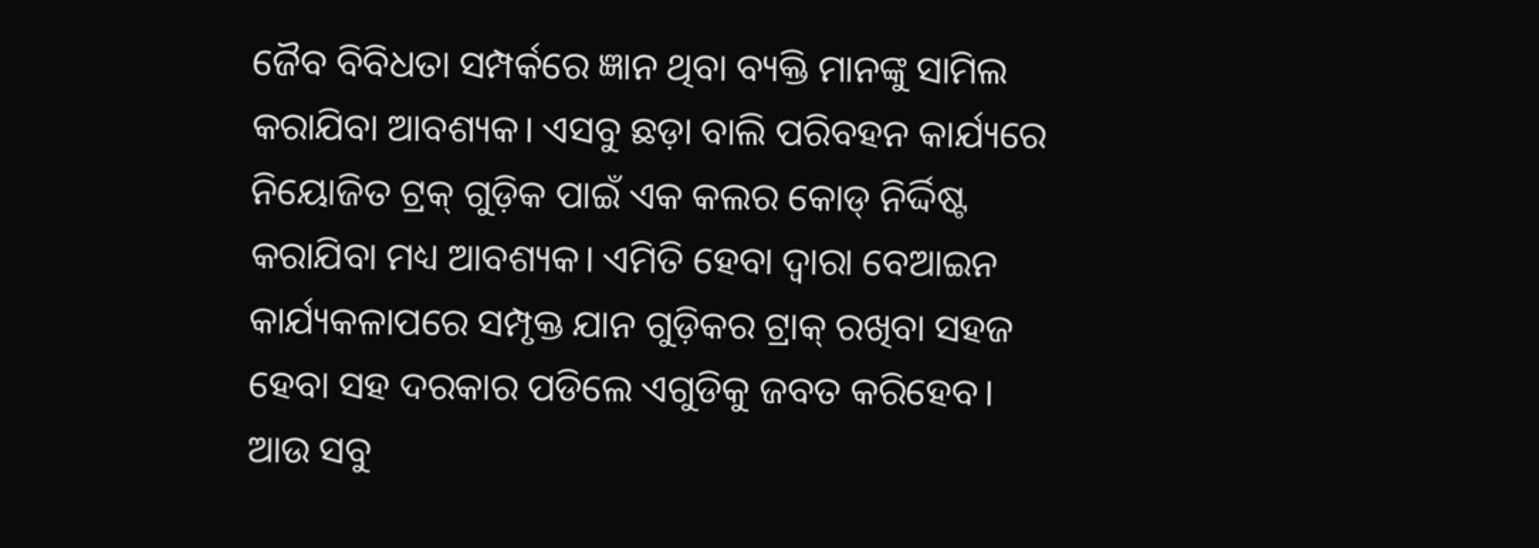ଜୈବ ବିବିଧତା ସମ୍ପର୍କରେ ଜ୍ଞାନ ଥିବା ବ୍ୟକ୍ତି ମାନଙ୍କୁ ସାମିଲ କରାଯିବା ଆବଶ୍ୟକ। ଏସବୁ ଛଡ଼ା ବାଲି ପରିବହନ କାର୍ଯ୍ୟରେ ନିୟୋଜିତ ଟ୍ରକ୍ ଗୁଡ଼ିକ ପାଇଁ ଏକ କଲର କୋଡ୍ ନିର୍ଦ୍ଦିଷ୍ଟ କରାଯିବା ମଧ୍ୟ ଆବଶ୍ୟକ। ଏମିତି ହେବା ଦ୍ୱାରା ବେଆଇନ କାର୍ଯ୍ୟକଳାପରେ ସମ୍ପୃକ୍ତ ଯାନ ଗୁଡ଼ିକର ଟ୍ରାକ୍ ରଖିବା ସହଜ ହେବା ସହ ଦରକାର ପଡିଲେ ଏଗୁଡିକୁ ଜବତ କରିହେବ। ଆଉ ସବୁ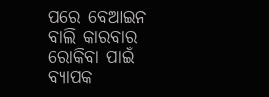ପରେ ବେଆଇନ ବାଲି କାରବାର ରୋକିବା ପାଇଁ ବ୍ୟାପକ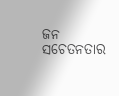ଜନ ସଚେତନତାର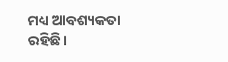ମଧ୍ୟ ଆବଶ୍ୟକତା  ରହିଛି।